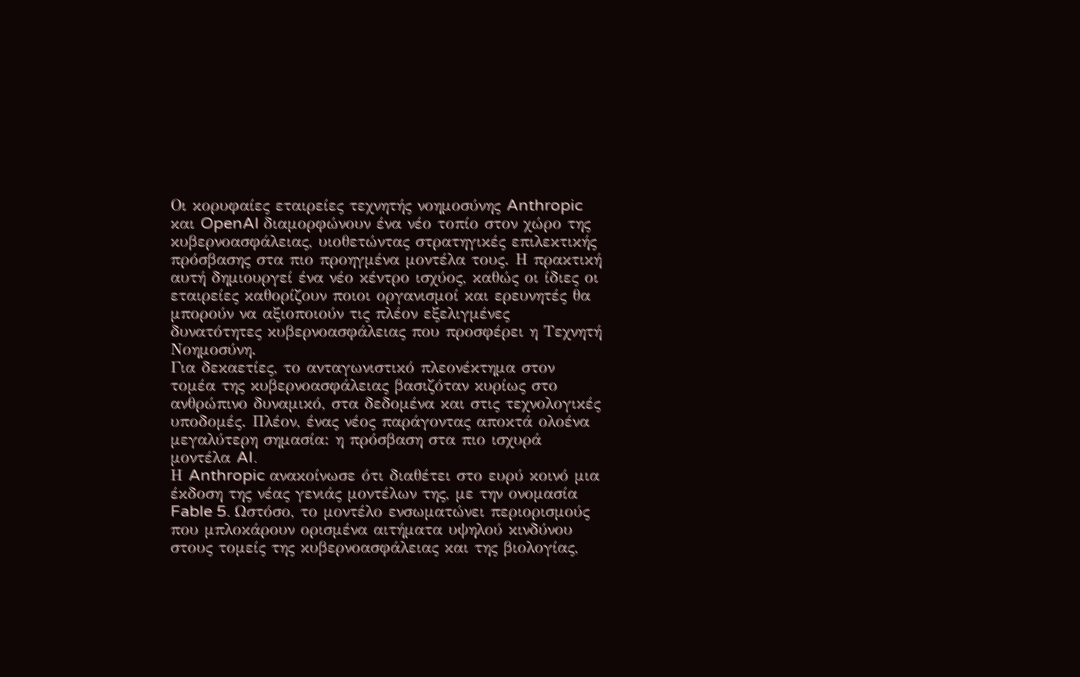Οι κορυφαίες εταιρείες τεχνητής νοημοσύνης Anthropic και OpenAI διαμορφώνουν ένα νέο τοπίο στον χώρο της κυβερνοασφάλειας, υιοθετώντας στρατηγικές επιλεκτικής πρόσβασης στα πιο προηγμένα μοντέλα τους. Η πρακτική αυτή δημιουργεί ένα νέο κέντρο ισχύος, καθώς οι ίδιες οι εταιρείες καθορίζουν ποιοι οργανισμοί και ερευνητές θα μπορούν να αξιοποιούν τις πλέον εξελιγμένες δυνατότητες κυβερνοασφάλειας που προσφέρει η Τεχνητή Νοημοσύνη.
Για δεκαετίες, το ανταγωνιστικό πλεονέκτημα στον τομέα της κυβερνοασφάλειας βασιζόταν κυρίως στο ανθρώπινο δυναμικό, στα δεδομένα και στις τεχνολογικές υποδομές. Πλέον, ένας νέος παράγοντας αποκτά ολοένα μεγαλύτερη σημασία: η πρόσβαση στα πιο ισχυρά μοντέλα AI.
Η Anthropic ανακοίνωσε ότι διαθέτει στο ευρύ κοινό μια έκδοση της νέας γενιάς μοντέλων της, με την ονομασία Fable 5. Ωστόσο, το μοντέλο ενσωματώνει περιορισμούς που μπλοκάρουν ορισμένα αιτήματα υψηλού κινδύνου στους τομείς της κυβερνοασφάλειας και της βιολογίας,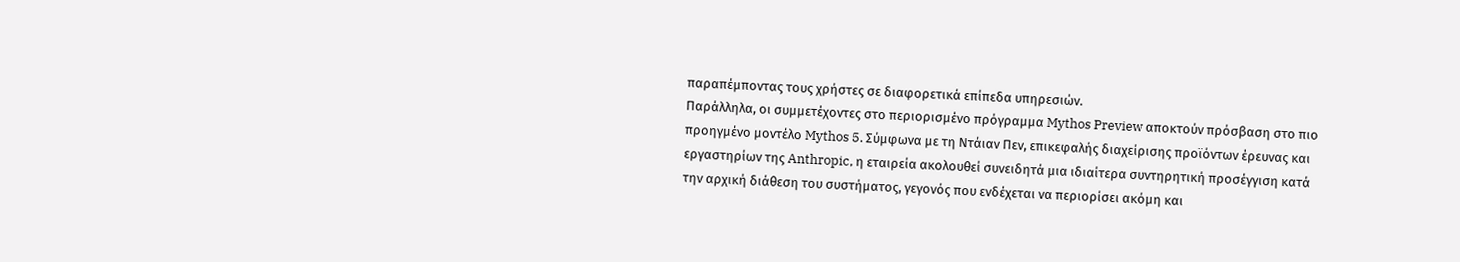παραπέμποντας τους χρήστες σε διαφορετικά επίπεδα υπηρεσιών.
Παράλληλα, οι συμμετέχοντες στο περιορισμένο πρόγραμμα Mythos Preview αποκτούν πρόσβαση στο πιο προηγμένο μοντέλο Mythos 5. Σύμφωνα με τη Ντάιαν Πεν, επικεφαλής διαχείρισης προϊόντων έρευνας και εργαστηρίων της Anthropic, η εταιρεία ακολουθεί συνειδητά μια ιδιαίτερα συντηρητική προσέγγιση κατά την αρχική διάθεση του συστήματος, γεγονός που ενδέχεται να περιορίσει ακόμη και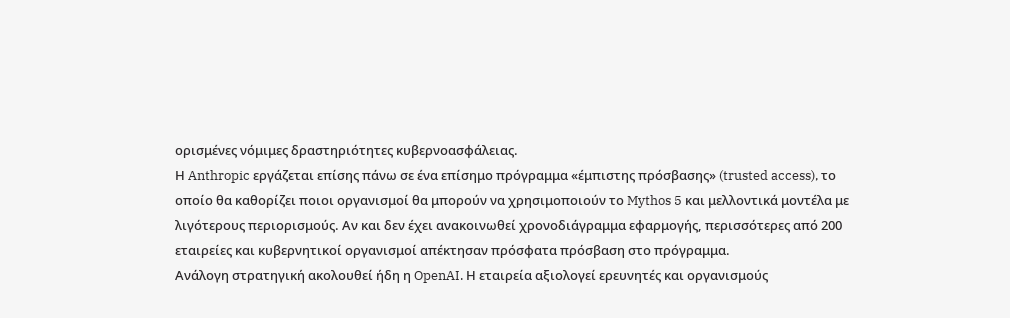ορισμένες νόμιμες δραστηριότητες κυβερνοασφάλειας.
Η Anthropic εργάζεται επίσης πάνω σε ένα επίσημο πρόγραμμα «έμπιστης πρόσβασης» (trusted access), το οποίο θα καθορίζει ποιοι οργανισμοί θα μπορούν να χρησιμοποιούν το Mythos 5 και μελλοντικά μοντέλα με λιγότερους περιορισμούς. Αν και δεν έχει ανακοινωθεί χρονοδιάγραμμα εφαρμογής, περισσότερες από 200 εταιρείες και κυβερνητικοί οργανισμοί απέκτησαν πρόσφατα πρόσβαση στο πρόγραμμα.
Ανάλογη στρατηγική ακολουθεί ήδη η OpenAI. Η εταιρεία αξιολογεί ερευνητές και οργανισμούς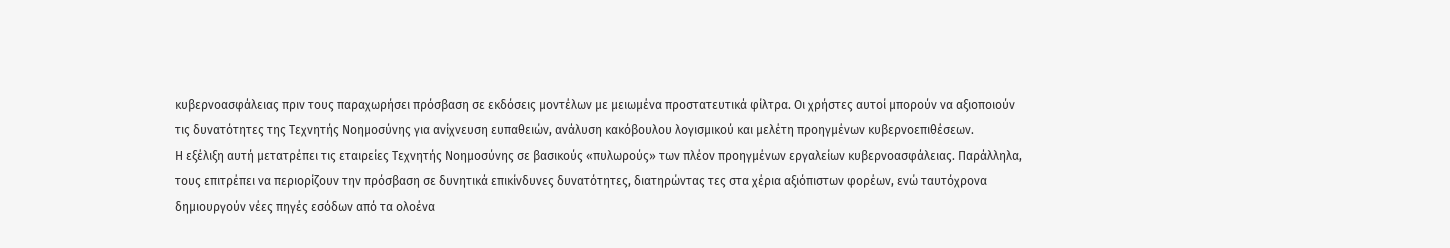κυβερνοασφάλειας πριν τους παραχωρήσει πρόσβαση σε εκδόσεις μοντέλων με μειωμένα προστατευτικά φίλτρα. Οι χρήστες αυτοί μπορούν να αξιοποιούν τις δυνατότητες της Τεχνητής Νοημοσύνης για ανίχνευση ευπαθειών, ανάλυση κακόβουλου λογισμικού και μελέτη προηγμένων κυβερνοεπιθέσεων.
Η εξέλιξη αυτή μετατρέπει τις εταιρείες Τεχνητής Νοημοσύνης σε βασικούς «πυλωρούς» των πλέον προηγμένων εργαλείων κυβερνοασφάλειας. Παράλληλα, τους επιτρέπει να περιορίζουν την πρόσβαση σε δυνητικά επικίνδυνες δυνατότητες, διατηρώντας τες στα χέρια αξιόπιστων φορέων, ενώ ταυτόχρονα δημιουργούν νέες πηγές εσόδων από τα ολοένα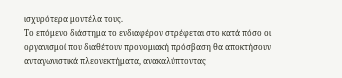ισχυρότερα μοντέλα τους.
Το επόμενο διάστημα το ενδιαφέρον στρέφεται στο κατά πόσο οι οργανισμοί που διαθέτουν προνομιακή πρόσβαση θα αποκτήσουν ανταγωνιστικά πλεονεκτήματα, ανακαλύπτοντας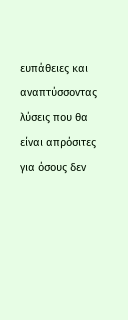ευπάθειες και αναπτύσσοντας λύσεις που θα είναι απρόσιτες για όσους δεν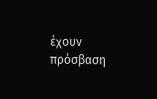έχουν πρόσβαση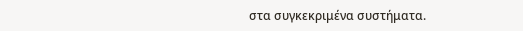στα συγκεκριμένα συστήματα.